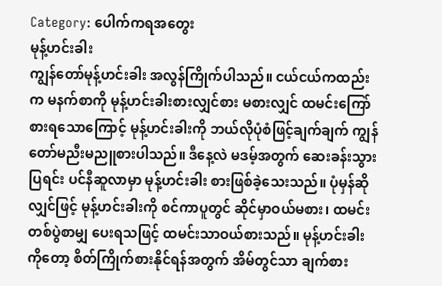Category: ပေါက်ကရအတွေး
မုန့်ဟင်းခါး
ကျွန်တော်မုန့်ဟင်းခါး အလွန်ကြိုက်ပါသည်။ ငယ်ငယ်ကထည်းက မနက်စာကို မုန့်ဟင်းခါးစားလျှင်စား မစားလျှင် ထမင်းကြော်စားရသောကြောင့် မုန့်ဟင်းခါးကို ဘယ်လိုပုံစံဖြင့်ချက်ချက် ကျွန်တော်မညီးမညူစားပါသည်။ ဒီနေ့လဲ မဒမ့်အတွက် ဆေးခန်းသွားပြရင်း ပင်နီဆူလာမှာ မုန့်ဟင်းခါး စားဖြစ်ခဲ့သေးသည်။ ပုံမှန်ဆိုလျှင်ဖြင့် မုန့်ဟင်းခါးကို စင်ကာပူတွင် ဆိုင်မှာဝယ်မစား၊ ထမင်းတစ်ပွဲစာမျှ ပေးရသဖြင့် ထမင်းသာဝယ်စားသည်။ မုန့်ဟင်းခါးကိုတော့ စိတ်ကြိုက်စားနိုင်ရန်အတွက် အိမ်တွင်သာ ချက်စား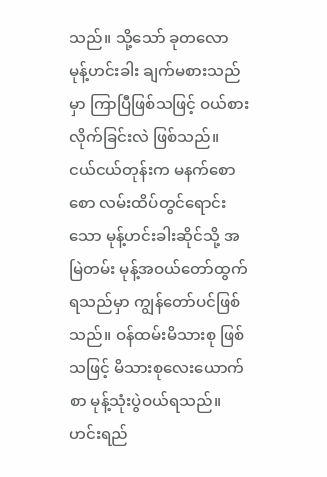သည်။ သို့သော် ခုတလော မုန့်ဟင်းခါး ချက်မစားသည်မှာ ကြာပြီဖြစ်သဖြင့် ဝယ်စားလိုက်ခြင်းလဲ ဖြစ်သည်။
ငယ်ငယ်တုန်းက မနက်စောစော လမ်းထိပ်တွင်ရောင်းသော မုန့်ဟင်းခါးဆိုင်သို့ အမြဲတမ်း မုန့်အဝယ်တော်ထွက်ရသည်မှာ ကျွန်တော်ပင်ဖြစ်သည်။ ဝန်ထမ်းမိသားစု ဖြစ်သဖြင့် မိသားစုလေးယောက်စာ မုန့်သုံးပွဲဝယ်ရသည်။ ဟင်းရည်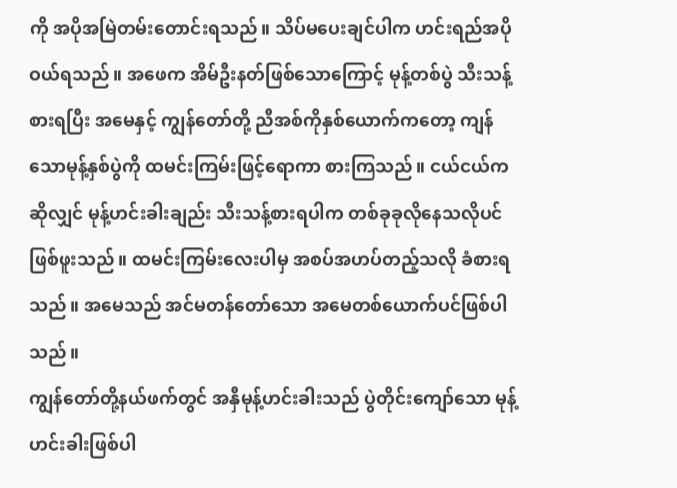ကို အပိုအမြဲတမ်းတောင်းရသည်။ သိပ်မပေးချင်ပါက ဟင်းရည်အပိုဝယ်ရသည်။ အဖေက အိမ်ဦးနတ်ဖြစ်သောကြောင့် မုန့်တစ်ပွဲ သီးသန့်စားရပြီး အမေနှင့် ကျွန်တော်တို့ ညီအစ်ကိုနှစ်ယောက်ကတော့ ကျန်သောမုန့်နှစ်ပွဲကို ထမင်းကြမ်းဖြင့်ရောကာ စားကြသည်။ ငယ်ငယ်ကဆိုလျှင် မုန့်ဟင်းခါးချည်း သီးသန့်စားရပါက တစ်ခုခုလိုနေသလိုပင်ဖြစ်ဖူးသည်။ ထမင်းကြမ်းလေးပါမှ အစပ်အဟပ်တည့်သလို ခံစားရသည်။ အမေသည် အင်မတန်တော်သော အမေတစ်ယောက်ပင်ဖြစ်ပါသည်။
ကျွန်တော်တို့နယ်ဖက်တွင် အနှီမုန့်ဟင်းခါးသည် ပွဲတိုင်းကျော်သော မုန့်ဟင်းခါးဖြစ်ပါ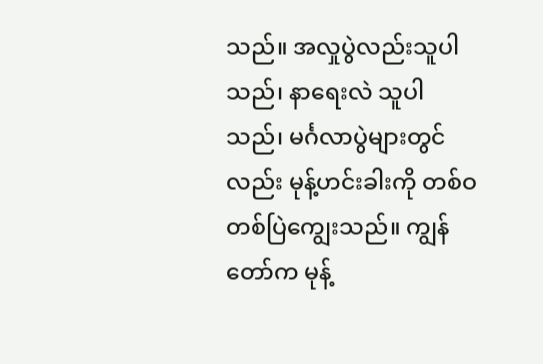သည်။ အလှုပွဲလည်းသူပါသည်၊ နာရေးလဲ သူပါသည်၊ မင်္ဂလာပွဲများတွင်လည်း မုန့်ဟင်းခါးကို တစ်ဝတစ်ပြဲကျွေးသည်။ ကျွန်တော်က မုန့်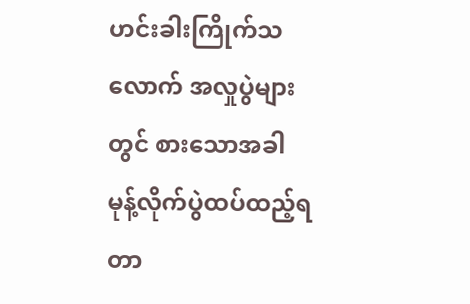ဟင်းခါးကြိုက်သလောက် အလှုပွဲများတွင် စားသောအခါ မုန့်လိုက်ပွဲထပ်ထည့်ရတာ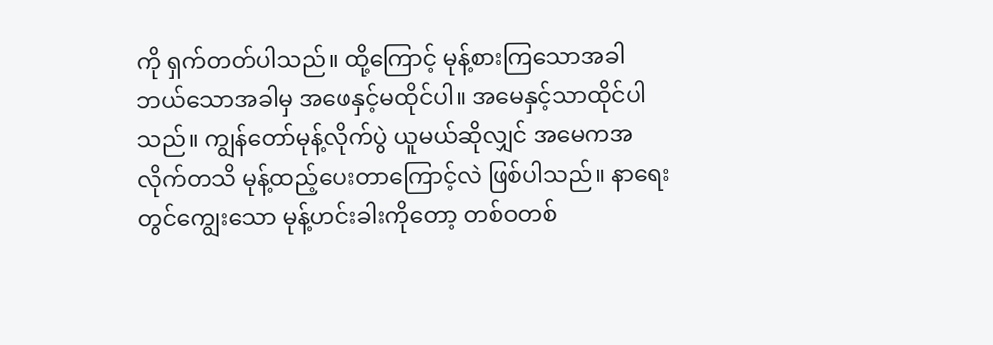ကို ရှက်တတ်ပါသည်။ ထို့ကြောင့် မုန့်စားကြသောအခါ ဘယ်သောအခါမှ အဖေနှင့်မထိုင်ပါ။ အမေနှင့်သာထိုင်ပါသည်။ ကျွန်တော်မုန့်လိုက်ပွဲ ယူမယ်ဆိုလျှင် အမေကအလိုက်တသိ မုန့်ထည့်ပေးတာကြောင့်လဲ ဖြစ်ပါသည်။ နာရေးတွင်ကျွေးသော မုန့်ဟင်းခါးကိုတော့ တစ်ဝတစ်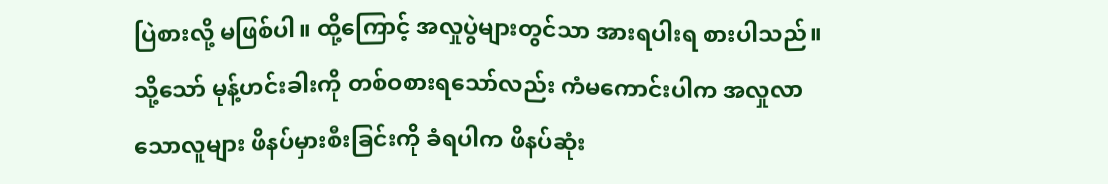ပြဲစားလို့ မဖြစ်ပါ။ ထို့ကြောင့် အလှုပွဲများတွင်သာ အားရပါးရ စားပါသည်။သို့သော် မုန့်ဟင်းခါးကို တစ်ဝစားရသော်လည်း ကံမကောင်းပါက အလှုလာသောလူများ ဖိနပ်မှားစီးခြင်းကို ခံရပါက ဖိနပ်ဆုံး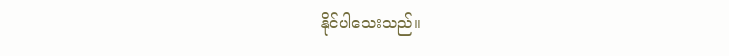နိုင်ပါသေးသည်။